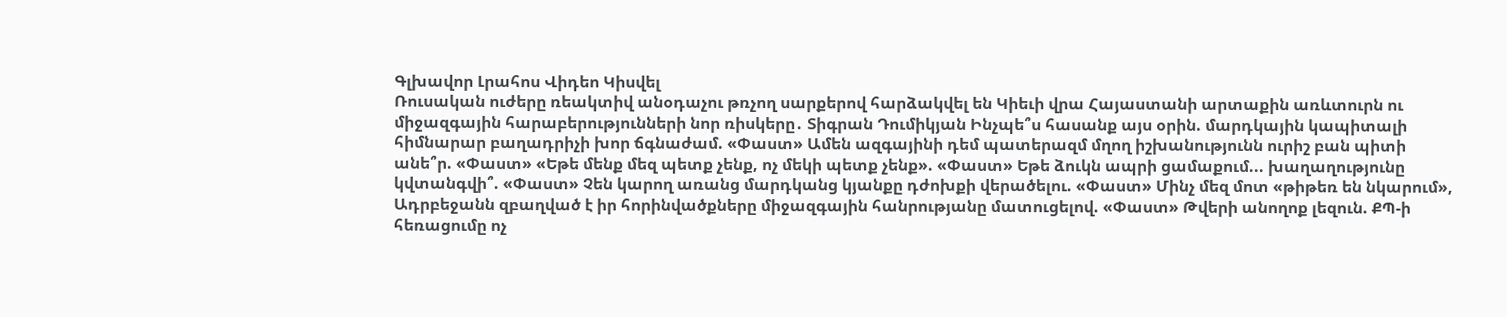Գլխավոր Լրահոս Վիդեո Կիսվել
Ռուսական ուժերը ռեակտիվ անօդաչու թռչող սարքերով հարձակվել են Կիեւի վրա Հայաստանի արտաքին առևտուրն ու միջազգային հարաբերությունների նոր ռիսկերը․ Տիգրան Դումիկյան Ինչպե՞ս հասանք այս օրին. մարդկային կապիտալի հիմնարար բաղադրիչի խոր ճգնաժամ. «Փաստ» Ամեն ազգայինի դեմ պատերազմ մղող իշխանությունն ուրիշ բան պիտի անե՞ր. «Փաստ» «Եթե մենք մեզ պետք չենք, ոչ մեկի պետք չենք». «Փաստ» Եթե ձուկն ապրի ցամաքում... խաղաղությունը կվտանգվի՞. «Փաստ» Չեն կարող առանց մարդկանց կյանքը դժոխքի վերածելու. «Փաստ» Մինչ մեզ մոտ «թիթեռ են նկարում», Ադրբեջանն զբաղված է իր հորինվածքները միջազգային հանրությանը մատուցելով. «Փաստ» Թվերի անողոք լեզուն. ՔՊ-ի հեռացումը ոչ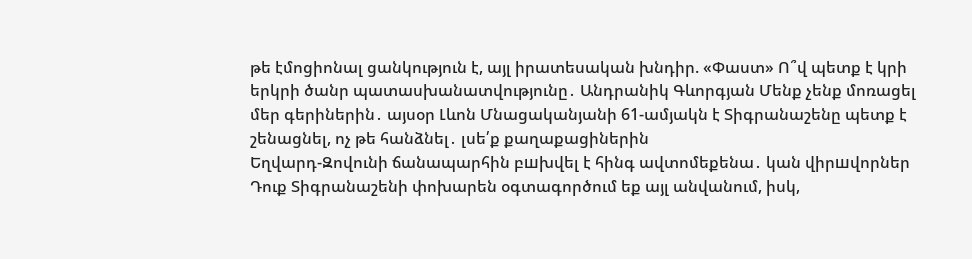թե էմոցիոնալ ցանկություն է, այլ իրատեսական խնդիր. «Փաստ» Ո՞վ պետք է կրի երկրի ծանր պատասխանատվությունը․ Անդրանիկ Գևորգյան Մենք չենք մոռացել մեր գերիներին․ այսօր Լևոն Մնացականյանի 61-ամյակն է Տիգրանաշենը պետք է շենացնել, ոչ թե հանձնել․ լսե՛ք քաղաքացիներին
Եղվարդ-Զովունի ճանապարհին բшխվել է հինգ ավտոմեքենա․ կան վիրшվորներ Դուք Տիգրանաշենի փոխարեն օգտագործում եք այլ անվանում, իսկ,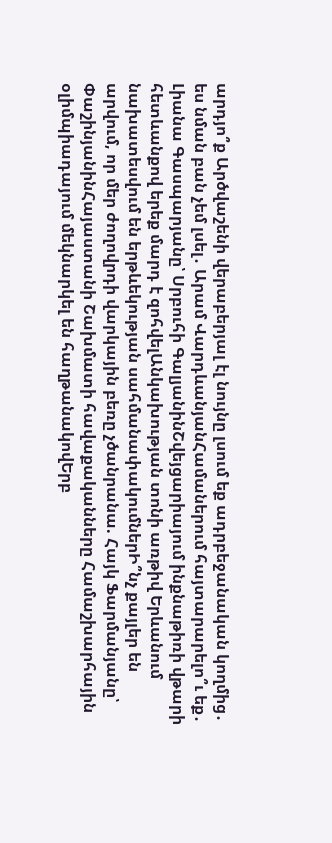արդյո՞ք Արծվաշենի վերաբերյալ էլ նույնը լսում եք ադրբեջանական կողմից․ ես նման բան չեմ լսել․ Արամ ՎարդևանյանՀամաներում հայտարարելո՞ւ եք․ Լիանա Գասպարյանը՝ Սրբուհի ԳալյանինՇվեյցարիայում ինքնաթիռի վթարի հետևանքով երեք մարդ է զոհվելԱնկախության տոնի առթիվ Երևանում նախատեսվում են երթևեկության սահմանափակումներԻ՞նչ քայլեր են արվում, որ մեր ժողովրդի վարկային բեռը չծանրանա. Հայկ Ֆարմանյանը՝ ՓաշինյանինՀայաստանի Շախմատի հավաքականները Համաշխարհային օլիմպիադայում մեկնարկել են հաղթանակովԵրբ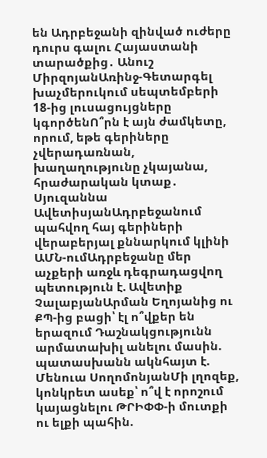են Ադրբեջանի զինված ուժերը դուրս գալու Հայաստանի տարածքից․ Անուշ ՄիրզոյանԱռինջ-Գետարգել խաչմերուկում սեպտեմբերի 18-ից լուսացույցները կգործենՈ՞րն է այն ժամկետը, որում, եթե գերիները չվերադառնան, խաղաղությունը չկայանա, հրաժարական կտաք․ Սյուզաննա ԱվետիսյանԱդրբեջանում պահվող հայ գերիների վերաբերյալ քննարկում կլինի ԱՄՆ-ումԱդրբեջանը մեր աչքերի առջև դեգրադացվող պետություն է. Ավետիք ՉալաբյանԱրման Եղոյանից ու ՔՊ-ից բացի՝ էլ ո՞վքեր են երազում Դաշնակցությունն արմատախիլ անելու մասին. պատասխանն ակնհայտ է. Մենուա ՍողոմոնյանՄի լղոզեք, կոնկրետ ասեք՝ ո՞վ է որոշում կայացնելու ԹՐԻՓՓ-ի մուտքի ու ելքի պահին.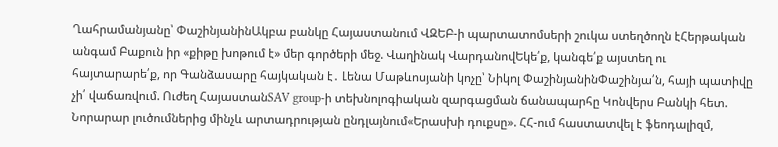Ղահրամանյանը՝ ՓաշինյանինԱկբա բանկը Հայաստանում ՎԶԵԲ-ի պարտատոմսերի շուկա ստեղծողն էՀերթական անգամ Բաքուն իր «քիթը խոթում է» մեր գործերի մեջ. Վաղինակ ՎարդանովԵկե՛ք, կանգե՛ք այստեղ ու հայտարարե՛ք, որ Գանձասարը հայկական է․ Լենա Մաթևոսյանի կոչը՝ Նիկոլ ՓաշինյանինՓաշինյա՛ն, հայի պատիվը չի՛ վաճառվում. Ուժեղ ՀայաստանSAV group-ի տեխնոլոգիական զարգացման ճանապարհը Կոնվերս Բանկի հետ. Նորարար լուծումներից մինչև արտադրության ընդլայնում«Երասխի դուքսը». ՀՀ-ում հաստատվել է ֆեոդալիզմ,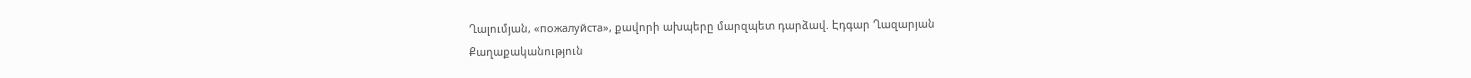Ղալումյան, «пожалуйста», քավորի ախպերը մարզպետ դարձավ. Էդգար Ղազարյան
Քաղաքականություն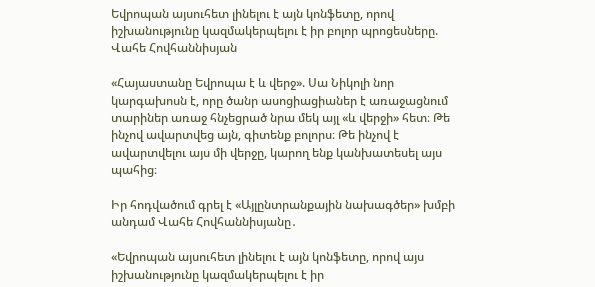Եվրոպան այսուհետ լինելու է այն կոնֆետը, որով իշխանությունը կազմակերպելու է իր բոլոր պրոցեսները. Վահե Հովհաննիսյան

«Հայաստանը Եվրոպա է և վերջ». Սա Նիկոլի նոր կարգախոսն է, որը ծանր ասոցիացիաներ է առաջացնում տարիներ առաջ հնչեցրած նրա մեկ այլ «և վերջի» հետ։ Թե ինչով ավարտվեց այն, գիտենք բոլորս։ Թե ինչով է ավարտվելու այս մի վերջը, կարող ենք կանխատեսել այս պահից։

Իր հոդվածում գրել է «Այլընտրանքային նախագծեր» խմբի անդամ Վահե Հովհաննիսյանը․

«Եվրոպան այսուհետ լինելու է այն կոնֆետը, որով այս իշխանությունը կազմակերպելու է իր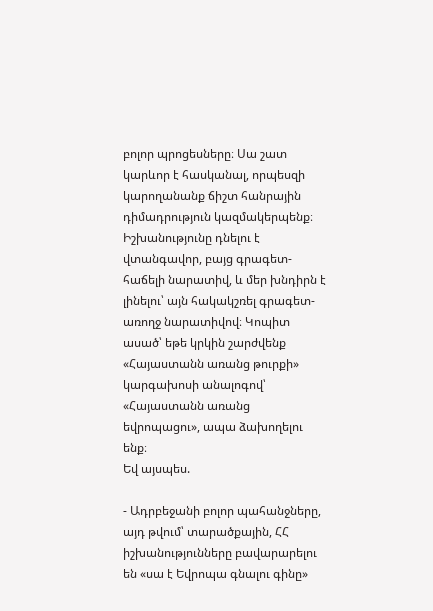բոլոր պրոցեսները։ Սա շատ կարևոր է հասկանալ, որպեսզի կարողանանք ճիշտ հանրային դիմադրություն կազմակերպենք։ Իշխանությունը դնելու է վտանգավոր, բայց գրագետ-հաճելի նարատիվ, և մեր խնդիրն է լինելու՝ այն հակակշռել գրագետ-առողջ նարատիվով։ Կոպիտ ասած՝ եթե կրկին շարժվենք «Հայաստանն առանց թուրքի» կարգախոսի անալոգով՝ «Հայաստանն առանց եվրոպացու», ապա ձախողելու ենք։
Եվ այսպես.

- Ադրբեջանի բոլոր պահանջները, այդ թվում՝ տարածքային, ՀՀ իշխանությունները բավարարելու են «սա է Եվրոպա գնալու գինը»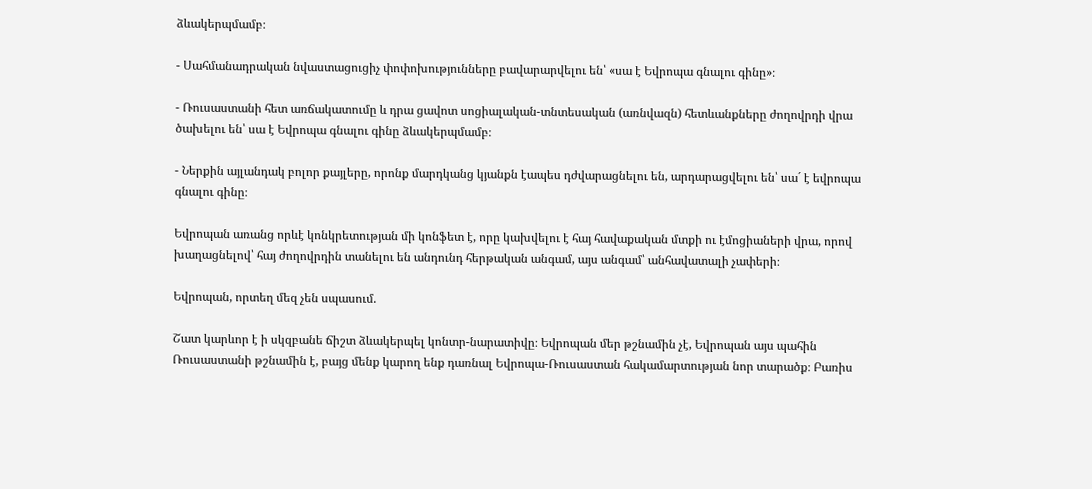ձևակերպմամբ։

- Սահմանադրական նվաստացուցիչ փոփոխությունները բավարարվելու են՝ «սա է Եվրոպա գնալու գինը»։

- Ռուսաստանի հետ առճակատումը և դրա ցավոտ սոցիալական-տնտեսական (առնվազն) հետևանքները ժողովրդի վրա ծախելու են՝ սա է Եվրոպա գնալու գինը ձևակերպմամբ։

- Ներքին այլանդակ բոլոր քայլերը, որոնք մարդկանց կյանքն էապես դժվարացնելու են, արդարացվելու են՝ սա´ է եվրոպա գնալու գինը։

Եվրոպան առանց որևէ կոնկրետության մի կոնֆետ է, որը կախվելու է հայ հավաքական մտքի ու էմոցիաների վրա, որով խաղացնելով՝ հայ ժողովրդին տանելու են անդունդ հերթական անգամ, այս անգամ՝ անհավատալի չափերի։

Եվրոպան, որտեղ մեզ չեն սպասում.

Շատ կարևոր է ի սկզբանե ճիշտ ձևակերպել կոնտր-նարատիվը։ Եվրոպան մեր թշնամին չէ, Եվրոպան այս պահին Ռուսաստանի թշնամին է, բայց մենք կարող ենք դառնալ Եվրոպա-Ռուսաստան հակամարտության նոր տարածք։ Բառիս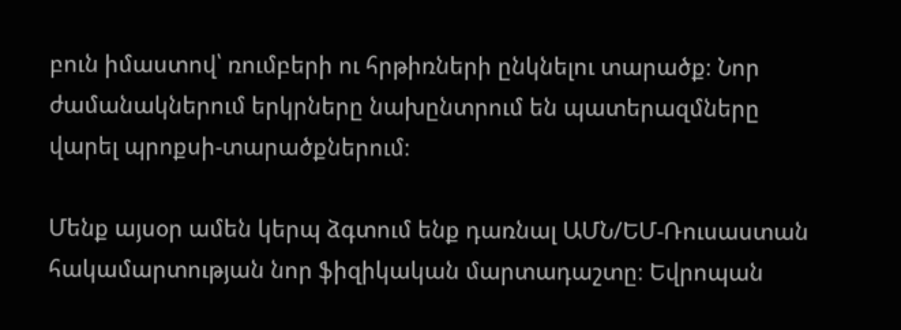բուն իմաստով՝ ռումբերի ու հրթիռների ընկնելու տարածք։ Նոր ժամանակներում երկրները նախընտրում են պատերազմները վարել պրոքսի-տարածքներում։

Մենք այսօր ամեն կերպ ձգտում ենք դառնալ ԱՄՆ/ԵՄ-Ռուսաստան հակամարտության նոր ֆիզիկական մարտադաշտը։ Եվրոպան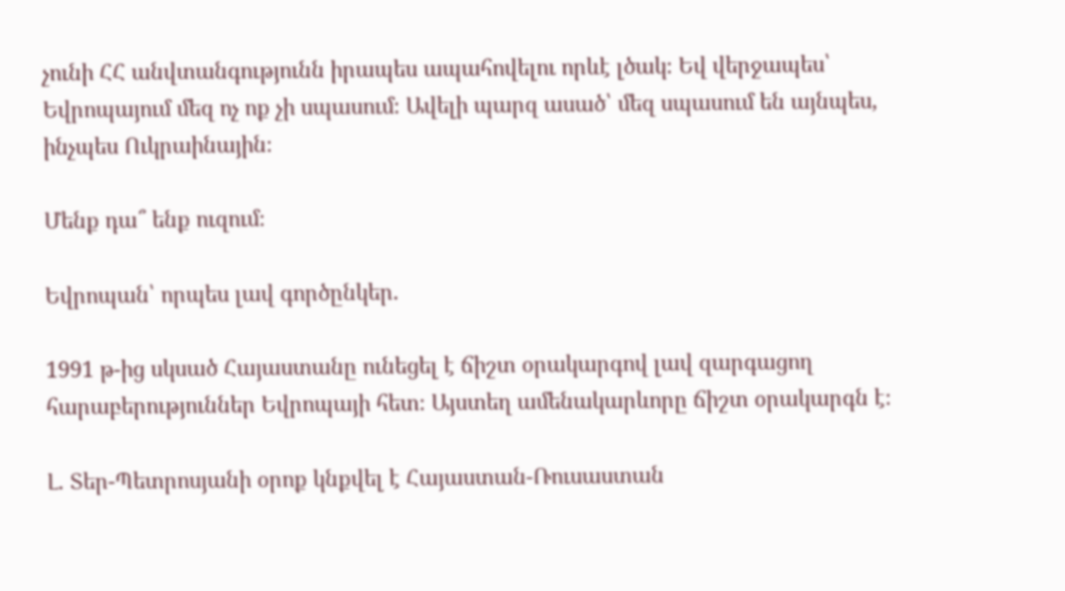չունի ՀՀ անվտանգությունն իրապես ապահովելու որևէ լծակ։ Եվ վերջապես՝ Եվրոպայում մեզ ոչ ոք չի սպասում։ Ավելի պարզ ասած՝ մեզ սպասում են այնպես, ինչպես Ուկրաինային։

Մենք դա՞ ենք ուզում։

Եվրոպան՝ որպես լավ գործընկեր.

1991 թ-ից սկսած Հայաստանը ունեցել է ճիշտ օրակարգով լավ զարգացող հարաբերություններ Եվրոպայի հետ։ Այստեղ ամենակարևորը ճիշտ օրակարգն է։

Լ. Տեր-Պետրոսյանի օրոք կնքվել է Հայաստան-Ռուսաստան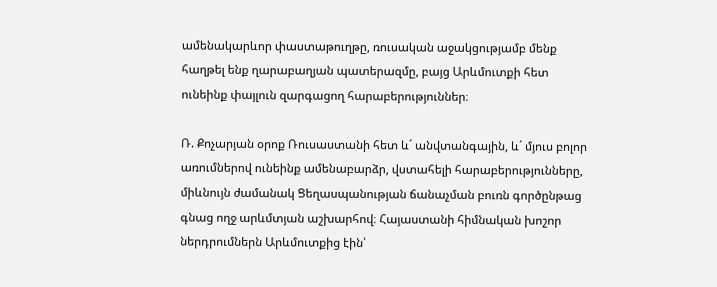ամենակարևոր փաստաթուղթը, ռուսական աջակցությամբ մենք հաղթել ենք ղարաբաղյան պատերազմը, բայց Արևմուտքի հետ ունեինք փայլուն զարգացող հարաբերություններ։

Ռ. Քոչարյան օրոք Ռուսաստանի հետ և´ անվտանգային, և´ մյուս բոլոր առումներով ունեինք ամենաբարձր, վստահելի հարաբերությունները, միևնույն ժամանակ Ցեղասպանության ճանաչման բուռն գործընթաց գնաց ողջ արևմտյան աշխարհով։ Հայաստանի հիմնական խոշոր ներդրումներն Արևմուտքից էին՝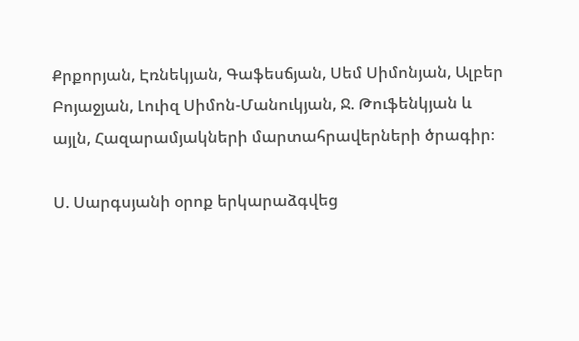Քրքորյան, Էռնեկյան, Գաֆեսճյան, Սեմ Սիմոնյան, Ալբեր Բոյաջյան, Լուիզ Սիմոն-Մանուկյան, Ջ. Թուֆենկյան և այլն, Հազարամյակների մարտահրավերների ծրագիր։

Ս. Սարգսյանի օրոք երկարաձգվեց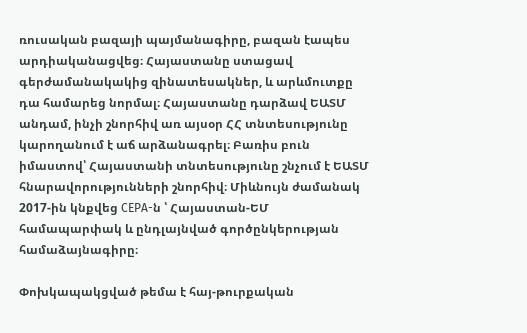ռուսական բազայի պայմանագիրը, բազան էապես արդիականացվեց։ Հայաստանը ստացավ գերժամանակակից զինատեսակներ, և արևմուտքը դա համարեց նորմալ։ Հայաստանը դարձավ ԵԱՏՄ անդամ, ինչի շնորհիվ առ այսօր ՀՀ տնտեսությունը կարողանում է աճ արձանագրել։ Բառիս բուն իմաստով՝ Հայաստանի տնտեսությունը շնչում է ԵԱՏՄ հնարավորությունների շնորհիվ։ Միևնույն ժամանակ 2017-ին կնքվեց CEPA-ն ՝ Հայաստան-ԵՄ համապարփակ և ընդլայնված գործընկերության համաձայնագիրը։

Փոխկապակցված թեմա է հայ-թուրքական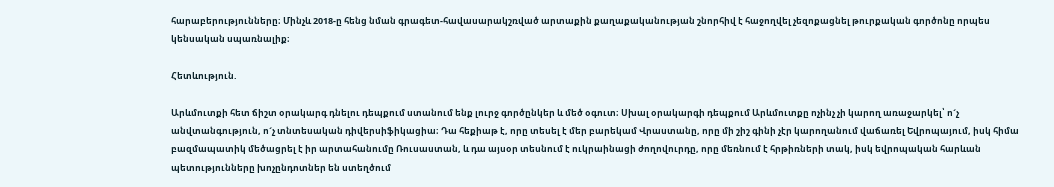հարաբերությունները։ Մինչև 2018-ը հենց նման գրագետ-հավասարակշռված արտաքին քաղաքականության շնորհիվ է հաջողվել չեզոքացնել թուրքական գործոնը որպես կենսական սպառնալիք։

Հետևություն.

Արևմուտքի հետ ճիշտ օրակարգ դնելու դեպքում ստանում ենք լուրջ գործընկեր և մեծ օգուտ։ Սխալ օրակարգի դեպքում Արևմուտքը ոչինչ չի կարող առաջարկել՝ ո´չ անվտանգություն, ո´չ տնտեսական դիվերսիֆիկացիա։ Դա հեքիաթ է, որը տեսել է մեր բարեկամ Վրաստանը, որը մի շիշ գինի չէր կարողանում վաճառել Եվրոպայում, իսկ հիմա բազմապատիկ մեծացրել է իր արտահանումը Ռուսաստան, և դա այսօր տեսնում է ուկրաինացի ժողովուրդը, որը մեռնում է հրթիռների տակ, իսկ եվրոպական հարևան պետությունները խոչընդոտներ են ստեղծում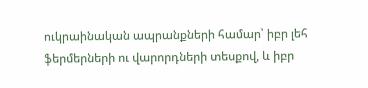ուկրաինական ապրանքների համար՝ իբր լեհ ֆերմերների ու վարորդների տեսքով, և իբր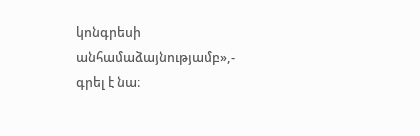կոնգրեսի անհամաձայնությամբ»,- գրել է նա։